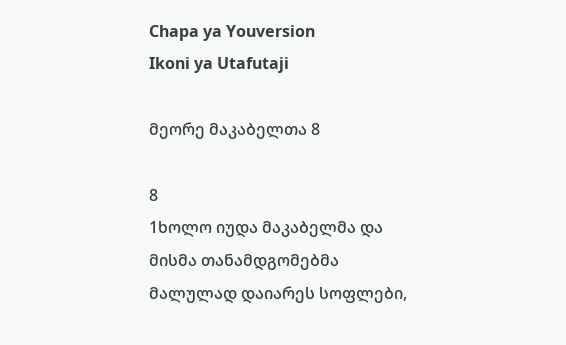Chapa ya Youversion
Ikoni ya Utafutaji

მეორე მაკაბელთა 8

8
1ხოლო იუდა მაკაბელმა და მისმა თანამდგომებმა მალულად დაიარეს სოფლები,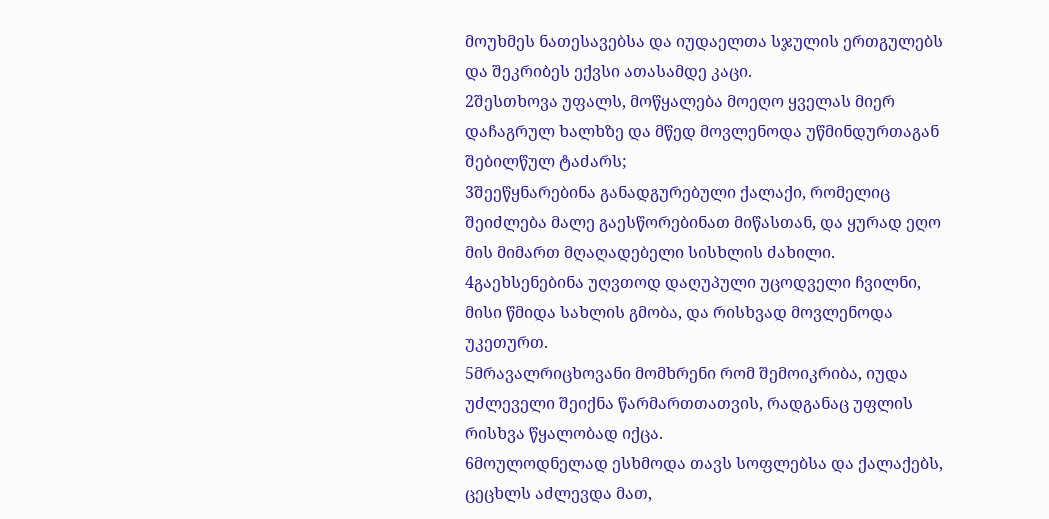მოუხმეს ნათესავებსა და იუდაელთა სჯულის ერთგულებს და შეკრიბეს ექვსი ათასამდე კაცი.
2შესთხოვა უფალს, მოწყალება მოეღო ყველას მიერ დაჩაგრულ ხალხზე და მწედ მოვლენოდა უწმინდურთაგან შებილწულ ტაძარს;
3შეეწყნარებინა განადგურებული ქალაქი, რომელიც შეიძლება მალე გაესწორებინათ მიწასთან, და ყურად ეღო მის მიმართ მღაღადებელი სისხლის ძახილი.
4გაეხსენებინა უღვთოდ დაღუპული უცოდველი ჩვილნი, მისი წმიდა სახლის გმობა, და რისხვად მოვლენოდა უკეთურთ.
5მრავალრიცხოვანი მომხრენი რომ შემოიკრიბა, იუდა უძლეველი შეიქნა წარმართთათვის, რადგანაც უფლის რისხვა წყალობად იქცა.
6მოულოდნელად ესხმოდა თავს სოფლებსა და ქალაქებს, ცეცხლს აძლევდა მათ,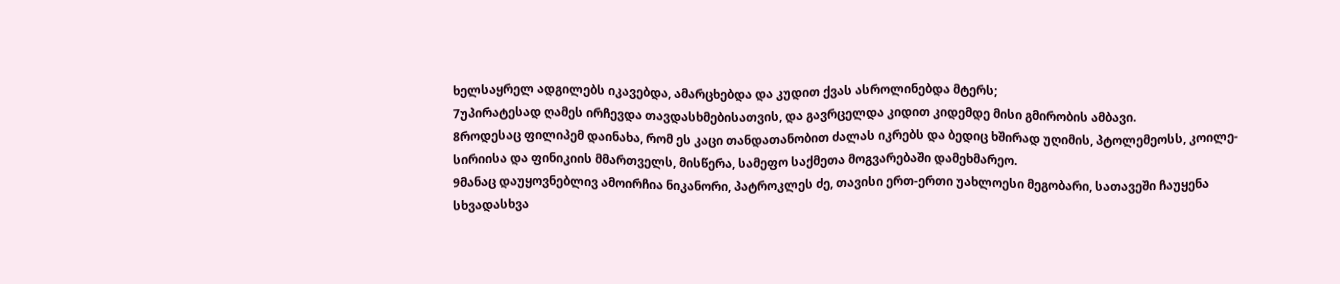ხელსაყრელ ადგილებს იკავებდა, ამარცხებდა და კუდით ქვას ასროლინებდა მტერს;
7უპირატესად ღამეს ირჩევდა თავდასხმებისათვის, და გავრცელდა კიდით კიდემდე მისი გმირობის ამბავი.
8როდესაც ფილიპემ დაინახა, რომ ეს კაცი თანდათანობით ძალას იკრებს და ბედიც ხშირად უღიმის, პტოლემეოსს, კოილე-სირიისა და ფინიკიის მმართველს, მისწერა, სამეფო საქმეთა მოგვარებაში დამეხმარეო.
9მანაც დაუყოვნებლივ ამოირჩია ნიკანორი, პატროკლეს ძე, თავისი ერთ-ერთი უახლოესი მეგობარი, სათავეში ჩაუყენა სხვადასხვა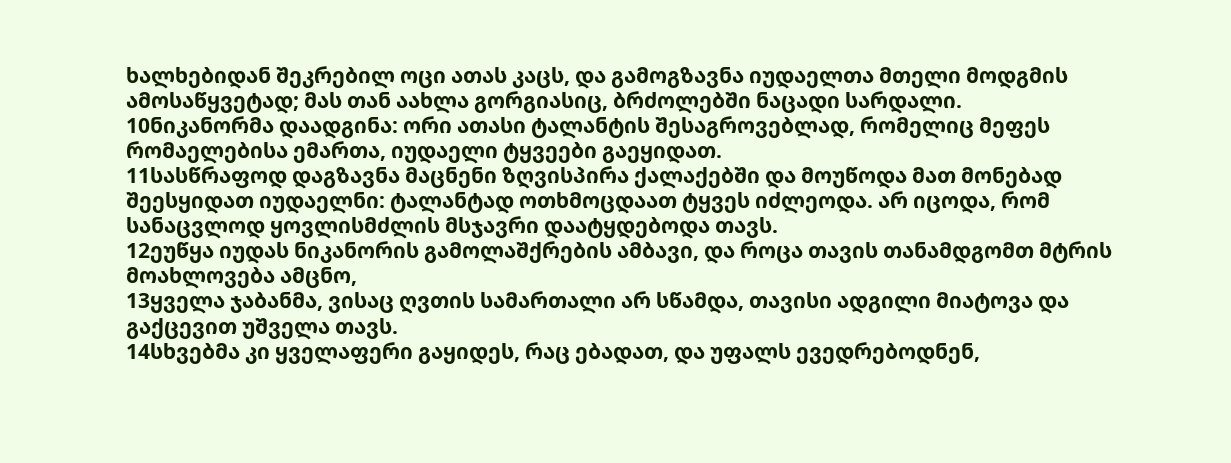ხალხებიდან შეკრებილ ოცი ათას კაცს, და გამოგზავნა იუდაელთა მთელი მოდგმის ამოსაწყვეტად; მას თან აახლა გორგიასიც, ბრძოლებში ნაცადი სარდალი.
10ნიკანორმა დაადგინა: ორი ათასი ტალანტის შესაგროვებლად, რომელიც მეფეს რომაელებისა ემართა, იუდაელი ტყვეები გაეყიდათ.
11სასწრაფოდ დაგზავნა მაცნენი ზღვისპირა ქალაქებში და მოუწოდა მათ მონებად შეესყიდათ იუდაელნი: ტალანტად ოთხმოცდაათ ტყვეს იძლეოდა. არ იცოდა, რომ სანაცვლოდ ყოვლისმძლის მსჯავრი დაატყდებოდა თავს.
12ეუწყა იუდას ნიკანორის გამოლაშქრების ამბავი, და როცა თავის თანამდგომთ მტრის მოახლოვება ამცნო,
13ყველა ჯაბანმა, ვისაც ღვთის სამართალი არ სწამდა, თავისი ადგილი მიატოვა და გაქცევით უშველა თავს.
14სხვებმა კი ყველაფერი გაყიდეს, რაც ებადათ, და უფალს ევედრებოდნენ,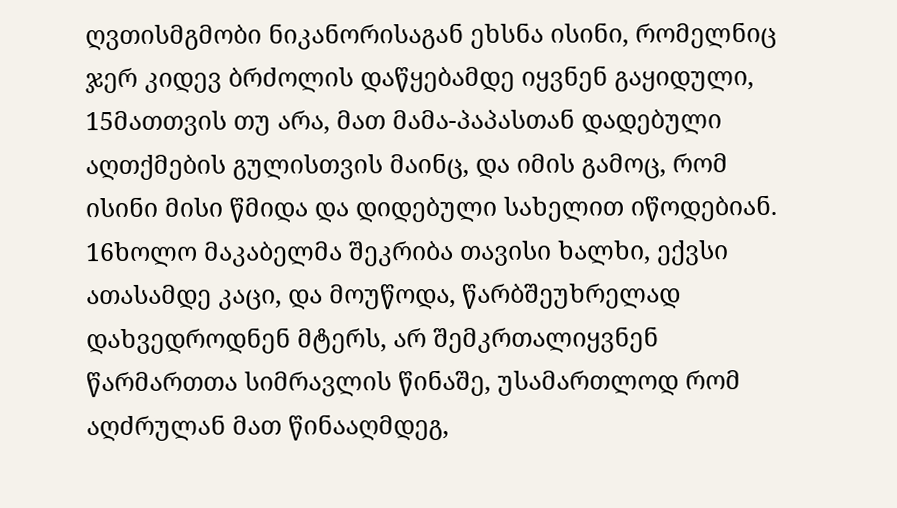ღვთისმგმობი ნიკანორისაგან ეხსნა ისინი, რომელნიც ჯერ კიდევ ბრძოლის დაწყებამდე იყვნენ გაყიდული,
15მათთვის თუ არა, მათ მამა-პაპასთან დადებული აღთქმების გულისთვის მაინც, და იმის გამოც, რომ ისინი მისი წმიდა და დიდებული სახელით იწოდებიან.
16ხოლო მაკაბელმა შეკრიბა თავისი ხალხი, ექვსი ათასამდე კაცი, და მოუწოდა, წარბშეუხრელად დახვედროდნენ მტერს, არ შემკრთალიყვნენ წარმართთა სიმრავლის წინაშე, უსამართლოდ რომ აღძრულან მათ წინააღმდეგ,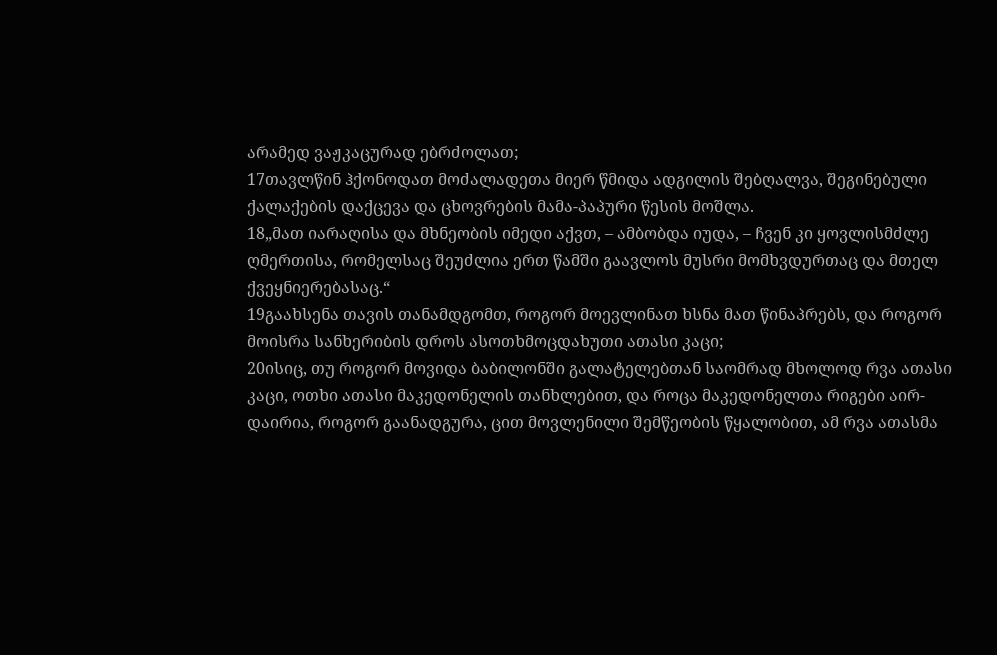არამედ ვაჟკაცურად ებრძოლათ;
17თავლწინ ჰქონოდათ მოძალადეთა მიერ წმიდა ადგილის შებღალვა, შეგინებული ქალაქების დაქცევა და ცხოვრების მამა-პაპური წესის მოშლა.
18„მათ იარაღისა და მხნეობის იმედი აქვთ, – ამბობდა იუდა, – ჩვენ კი ყოვლისმძლე ღმერთისა, რომელსაც შეუძლია ერთ წამში გაავლოს მუსრი მომხვდურთაც და მთელ ქვეყნიერებასაც.“
19გაახსენა თავის თანამდგომთ, როგორ მოევლინათ ხსნა მათ წინაპრებს, და როგორ მოისრა სანხერიბის დროს ასოთხმოცდახუთი ათასი კაცი;
20ისიც, თუ როგორ მოვიდა ბაბილონში გალატელებთან საომრად მხოლოდ რვა ათასი კაცი, ოთხი ათასი მაკედონელის თანხლებით, და როცა მაკედონელთა რიგები აირ-დაირია, როგორ გაანადგურა, ცით მოვლენილი შემწეობის წყალობით, ამ რვა ათასმა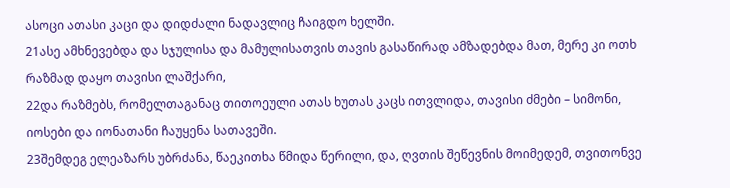ასოცი ათასი კაცი და დიდძალი ნადავლიც ჩაიგდო ხელში.
21ასე ამხნევებდა და სჯულისა და მამულისათვის თავის გასაწირად ამზადებდა მათ, მერე კი ოთხ რაზმად დაყო თავისი ლაშქარი,
22და რაზმებს, რომელთაგანაც თითოეული ათას ხუთას კაცს ითვლიდა, თავისი ძმები – სიმონი, იოსები და იონათანი ჩაუყენა სათავეში.
23შემდეგ ელეაზარს უბრძანა, წაეკითხა წმიდა წერილი, და, ღვთის შეწევნის მოიმედემ, თვითონვე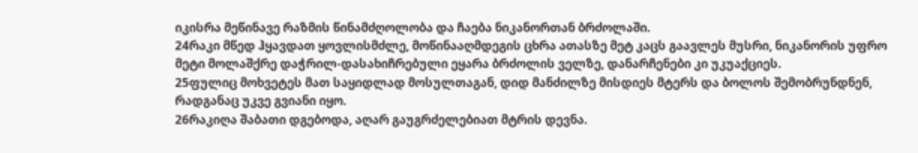იკისრა მეწინავე რაზმის წინამძღოლობა და ჩაება ნიკანორთან ბრძოლაში.
24რაკი მწედ ჰყავდათ ყოვლისმძლე, მოწინააღმდეგის ცხრა ათასზე მეტ კაცს გაავლეს მუსრი, ნიკანორის უფრო მეტი მოლაშქრე დაჭრილ-დასახიჩრებული ეყარა ბრძოლის ველზე, დანარჩენები კი უკუაქციეს.
25ფულიც მოხვეტეს მათ საყიდლად მოსულთაგან, დიდ მანძილზე მისდიეს მტერს და ბოლოს შემობრუნდნენ, რადგანაც უკვე გვიანი იყო.
26რაკიღა შაბათი დგებოდა, აღარ გაუგრძელებიათ მტრის დევნა.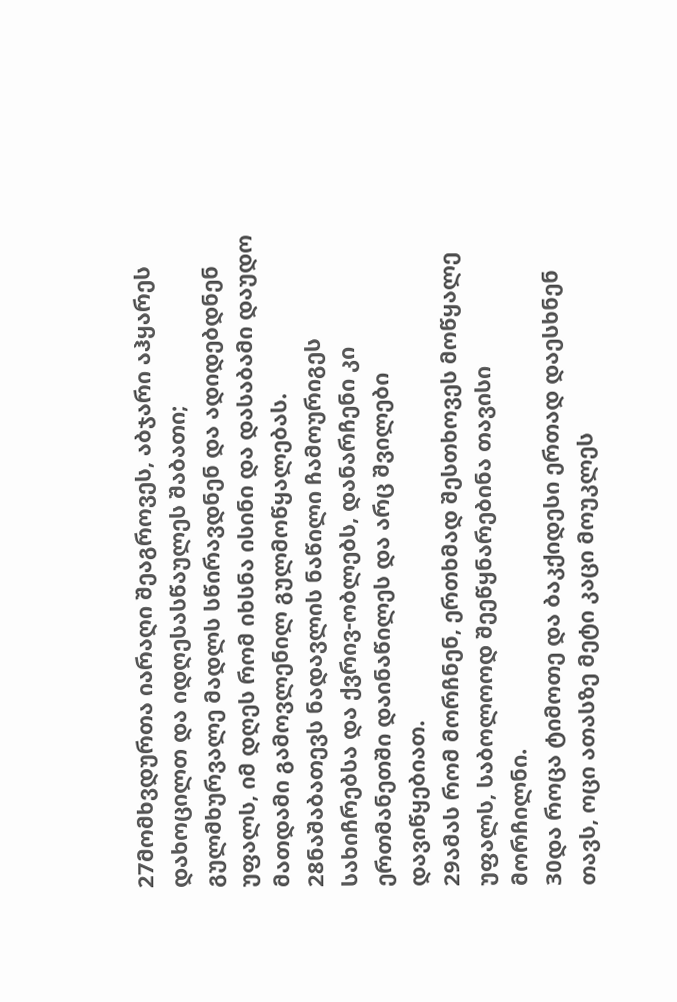27მომხვდურთა იარაღი შეაგროვეს, აბჯარი აჰყარეს დახოცილთ და იდღესასწაულეს შაბათი; გულმხურვალე მადლს სწირავდნენ და ადიდებდნენ უფალს, იმ დღეს რომ იხსნა ისინი და დასაბამი დაუდო მათდამი გამოვლენილ გულმოწყალებას.
28ნაშაბათევს ნადავლის ნაწილი ჩამოურიგეს სახიჩრებსა და ქვრივ-ობლებს, დანარჩენი კი ერთმანეთში დაინაწილეს და არც შვილები დავიწყებიათ.
29ამას რომ მორჩნენ, ერთხმად შესთხოვეს მოწყალე უფალს, საბოლოოდ შეეწყნარებინა თავისი მორჩილნი.
30და როცა ტიმოთე და ბაკქიდესი ერთად დაესხნენ თავს, ოცი ათასზე მეტი კაცი მოუკლეს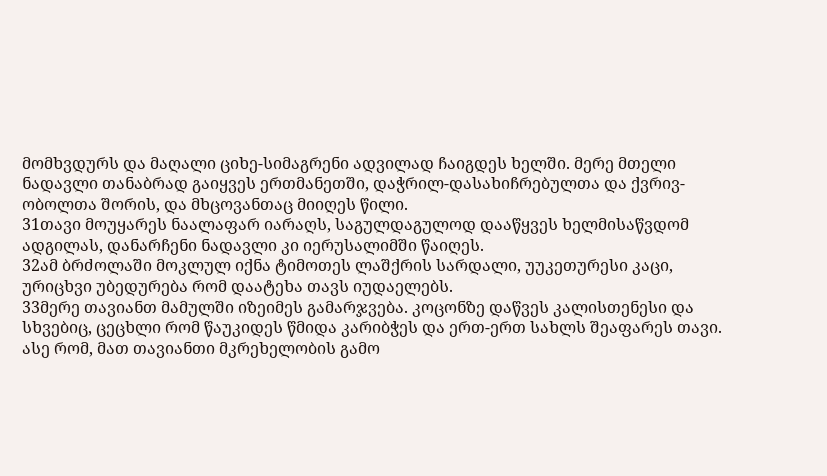მომხვდურს და მაღალი ციხე-სიმაგრენი ადვილად ჩაიგდეს ხელში. მერე მთელი ნადავლი თანაბრად გაიყვეს ერთმანეთში, დაჭრილ-დასახიჩრებულთა და ქვრივ-ობოლთა შორის, და მხცოვანთაც მიიღეს წილი.
31თავი მოუყარეს ნაალაფარ იარაღს, საგულდაგულოდ დააწყვეს ხელმისაწვდომ ადგილას, დანარჩენი ნადავლი კი იერუსალიმში წაიღეს.
32ამ ბრძოლაში მოკლულ იქნა ტიმოთეს ლაშქრის სარდალი, უუკეთურესი კაცი, ურიცხვი უბედურება რომ დაატეხა თავს იუდაელებს.
33მერე თავიანთ მამულში იზეიმეს გამარჯვება. კოცონზე დაწვეს კალისთენესი და სხვებიც, ცეცხლი რომ წაუკიდეს წმიდა კარიბჭეს და ერთ-ერთ სახლს შეაფარეს თავი. ასე რომ, მათ თავიანთი მკრეხელობის გამო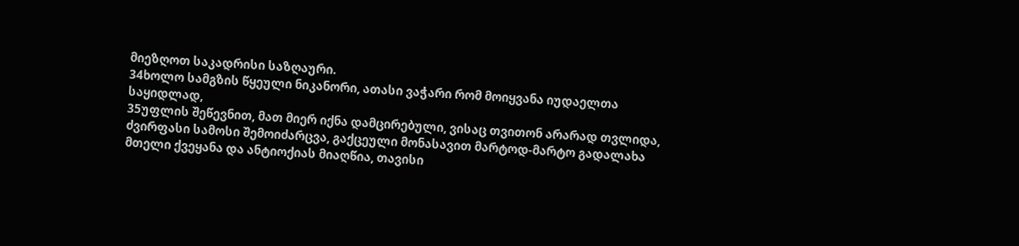მიეზღოთ საკადრისი საზღაური.
34ხოლო სამგზის წყეული ნიკანორი, ათასი ვაჭარი რომ მოიყვანა იუდაელთა საყიდლად,
35უფლის შეწევნით, მათ მიერ იქნა დამცირებული, ვისაც თვითონ არარად თვლიდა, ძვირფასი სამოსი შემოიძარცვა, გაქცეული მონასავით მარტოდ-მარტო გადალახა მთელი ქვეყანა და ანტიოქიას მიაღწია, თავისი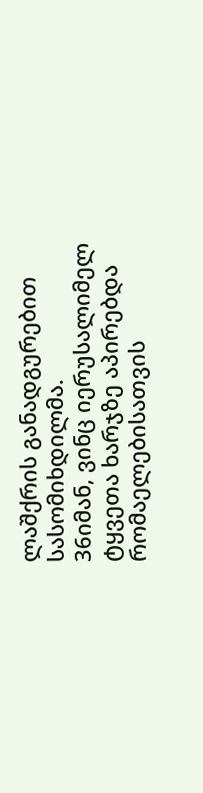ლაშქრის განადგურებით სასომიხდილმა.
36იმან, ვინც იერუსალიმელ ტყვეთა ხარჯზე აპირებდა რომაელებისათვის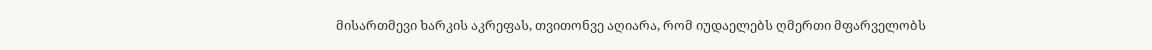მისართმევი ხარკის აკრეფას, თვითონვე აღიარა, რომ იუდაელებს ღმერთი მფარველობს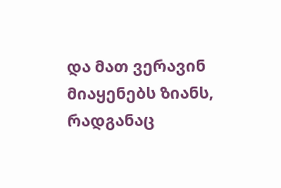და მათ ვერავინ მიაყენებს ზიანს, რადგანაც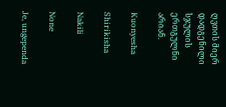ღვთის მიერ დადგენილი სჯულის ერთგულნი არიან.

Kuonyesha

Shirikisha

Nakili

None

Je, ungependa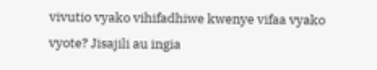vivutio vyako vihifadhiwe kwenye vifaa vyako vyote? Jisajili au ingia